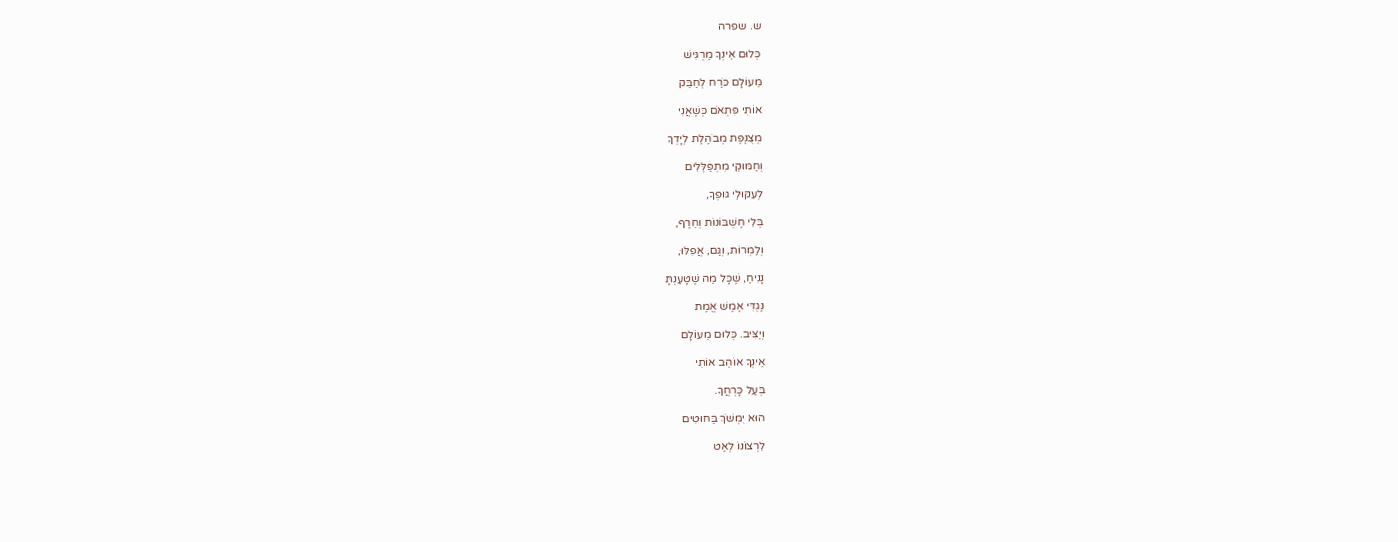ש. שפרה

כְּלוּם אֵינְךָ מַרְגִּישׁ

מֵעוֹלָם כֹּרַח לְחַבֵּק

אוֹתִי פִּתְאֹם כְּשֶׁאֲנִי

מְצֻנֶּפֶת מְבֹהֶלֶת לְיָדְךָ

וְחַמּוּקַי מִתְפַּלְּלִים

לְעִקּוּלֵי גּוּפְךָ,

בְּלִי חֶשְׁבּוֹנוֹת וְחֵרֶף,

וְלַמְרוֹת, וְגַם, אֲפִלּוּ,

נָנִיחַ, שֶׁכָּל מַה שֶּׁטָּעַנְתָּ

נֶגְדִּי אֶמֶשׁ אֱמֶת

וְיַצִּיב. כְּלוּם מֵעוֹלָם

אֵינְךָ אוֹהֵב אוֹתִי

בְּעַל כָּרְחֲךָ.

הוּא יִמְשֹׁךְ בַּחוּטִים

לִרְצוֹנוֹ לְאַט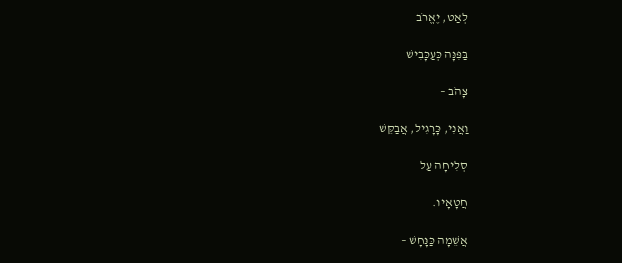לְאַט, יֶאֱרֹב

בַּפִּנָּה כְּעַכָּבִישׁ

צָהֹב –

וַאֲנִי, כָּרָגִיל, אֲבַקֵּשׁ

סְלִיחָה עַל

חֲטָאָיו.

אֲשֵׁמָה כַּנָּחָשׁ –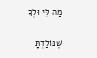מַה לִּי וּלְךָ

שֶׁנּוֹלַדְתָּ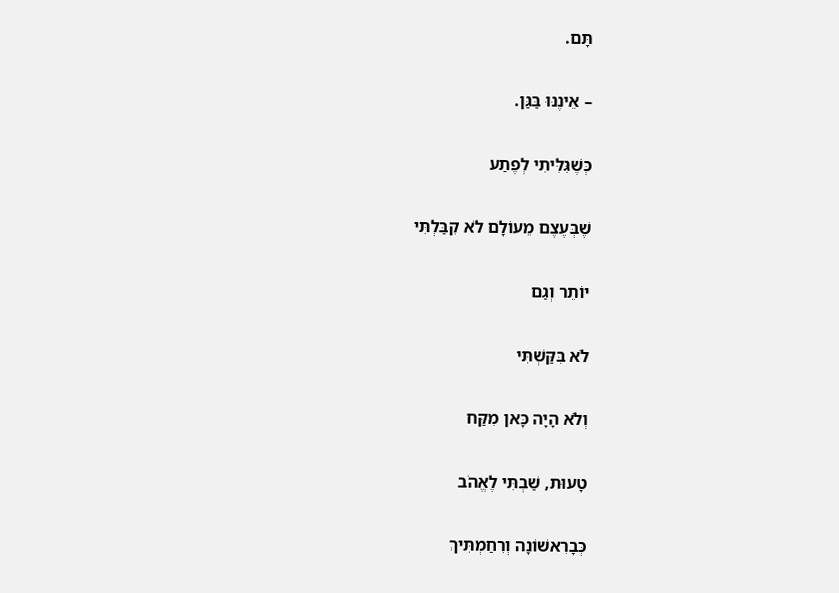תָּם.

– אֵינֶנּוּ בַּגַּן.

כְּשֶׁגִּלִּיתִי לְפֶתַע

שֶׁבְּעֶצֶם מֵעוֹלָם לֹא קִבַּלְתִּי

יוֹתֵר וְגַם

לֹא בִּקַּשְׁתִּי

וְלֹא הָיָה כָּאן מִקַּח

טָעוּת, שַׁבְתִּי לֶאֱהֹב

כְּבָרִאשׁוֹנָה וְרִחַמְתִּיךְ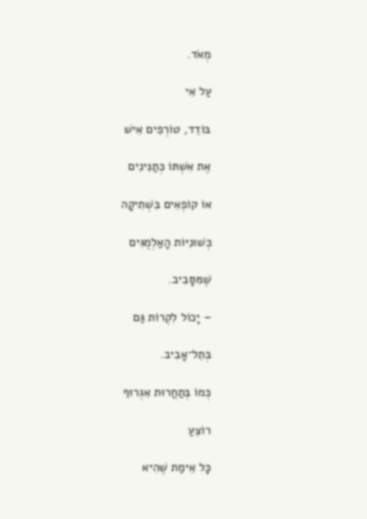מְאֹד.

עַל אִי

בּוֹדֵד, טוֹרְפִים אִישׁ

אֶת אִשְׁתּוֹ כְּתַנִּינִים

אוֹ קוֹפְאִים בִּשְׁתִיקָה

כְּשׁוּנִיּוֹת הָאַלְמֻגִּים

שֶׁמִּסָּבִיב.

– יָכוֹל לִקְרוֹת גַּם

בְּתֵל־אָבִיב.

כְּמוֹ בְּתַחֲרוּת אִגְרוּף

רוֹצֵעַ

כָּל אֵימַת שֶׁהִיא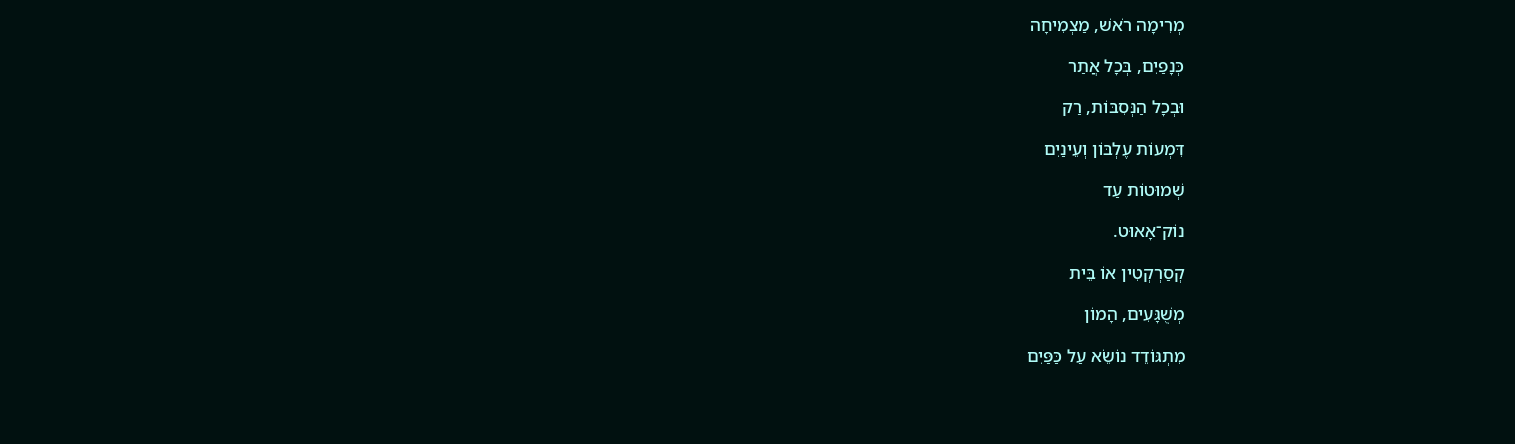מְרִימָה רֹאשׁ, מַצְמִיחָה

כְּנָפַיִם, בְּכָל אֲתַר

וּבְכָל הַנְּסִבּוֹת, רַק

דִּמְעוֹת עֶלְבּוֹן וְעֵינַיִם

שְׁמוּטוֹת עַד

נוֹק־אָאוּט.

קְסַרְקְטִין אוֹ בֵּית

מְשֻׁגָּעִים, הָמוֹן

מִתְגּוֹדֵד נוֹשֵׂא עַל כַּפַּיִם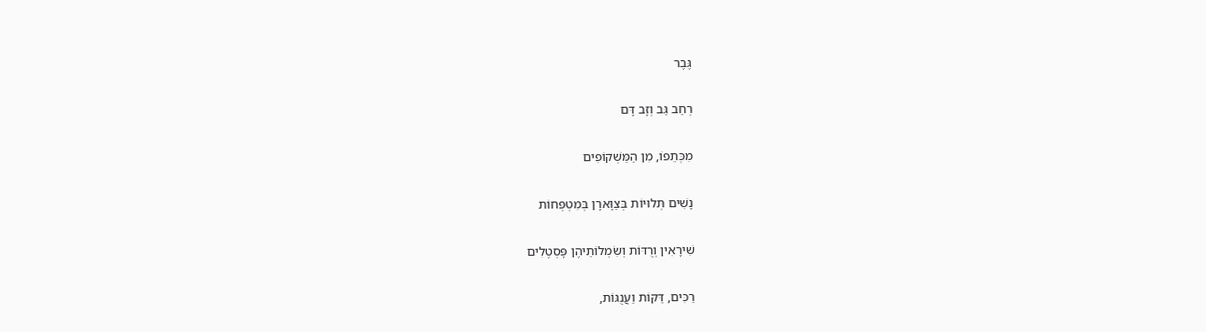גֶּבֶר

רְחַב גַּב וְזָב דָּם

מִכְּתֵפוֹ, מִן הַמַּשְׁקוֹפִים

נָשִׁים תְּלוּיוֹת בְּצַוָּארָן בְּמִטְפְּחוֹת

שִׁירָאִין וְרֻדּוֹת וְשִׂמְלוֹתֵיהֶן פָּסְטֶלִים

רַכִּים, דַּקּוֹת וַעֲנֻגּוֹת,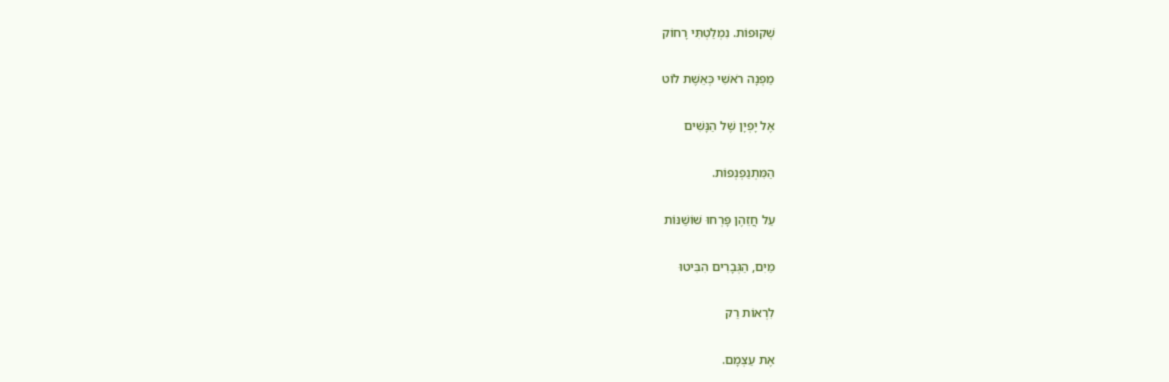שְׁקוּפוֹת. נִמְלַטְתִּי רָחוֹק

מַפְנָה רֹאשִׁי כְּאֵשֶׁת לוֹט

אֶל יָפְיָן שֶׁל הַנָּשִׁים

הַמִּתְנַפְנְפוֹת.

עַל חֲזֵהֶן פָּרְחוּ שׁוֹשַׁנּוֹת

מַיִם, הַגְּבָרִים הִבִּיטוּ

לִרְאוֹת רַק

אֶת עַצְמָם.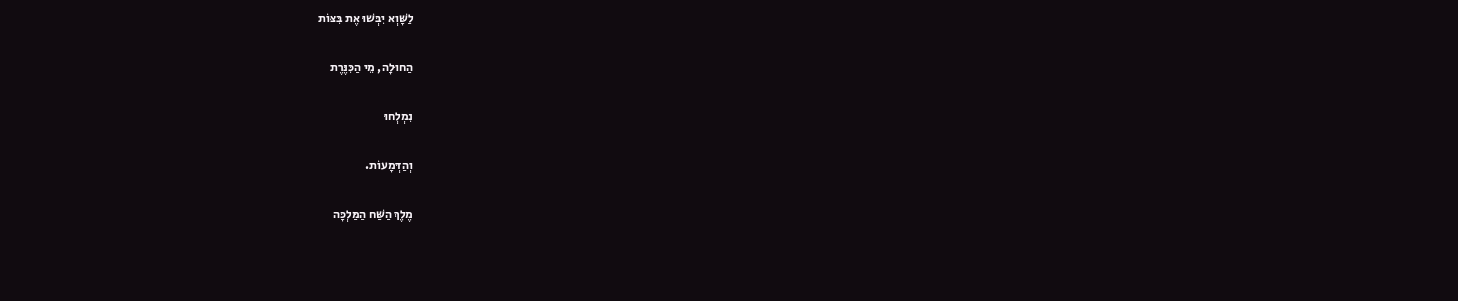לַשָּׁוְא יִבְּשׁוּ אֶת בִּצּוֹת

הַחוּלָה, מֵי הַכִּנֶּרֶת

נִמְלְחוּ

וְהַדְּמָעוֹת.

מֶלֶךְ הַשַּׁח הַמַּלְכָּה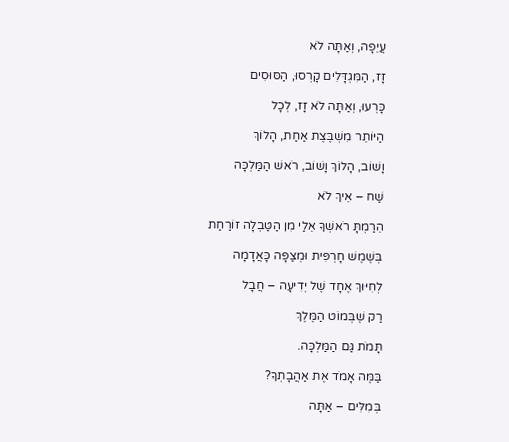עֲיֵפָה, וְאַתָּה לֹא

זָז, הַמִּגְדָּלִים קָרְסוּ, הַסּוּסִים

כָּרְעוּ, וְאַתָּה לֹא זָז, לְכָל

הַיּוֹתֵר מִשְׁבֶּצֶת אַחַת, הָלוֹךְ

וָשׁוֹב, הָלוֹךְ וָשׁוֹב, רֹאשׁ הַמַּלְכָּה

שַׁח – אֵיךְ לֹא

הֵרַמְתָּ רֹאשְׁךָ אֵלַי מִן הַטַּבְלָה זוֹרַחַת

בְּשֶׁמֶשׁ חָרְפִּית וּמְצַפָּה כָּאֲדָמָה

לְחִיּוּךְ אֶחָד שֶׁל יְדִיעָה – חֲבָל

רַק שֶׁבְּמוֹט הַמֶּלֶךְ

תָּמֹת גַּם הַמַּלְכָּה.

בַּמֶּה אָמֹד אֶת אַהֲבָתְךָ?

בְּמִלִּים – אַתָּה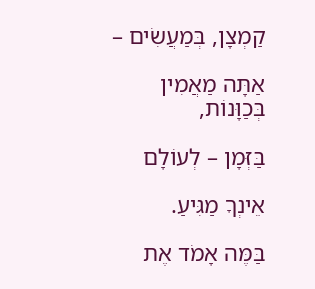קַמְצָן, בְּמַעֲשִׂים –

אַתָּה מַאֲמִין בְּכַוָּנוֹת,

בַּזְּמָן – לְעוֹלָם

אֵינְךָ מַגִּיעַ.

בַּמֶּה אָמֹד אֶת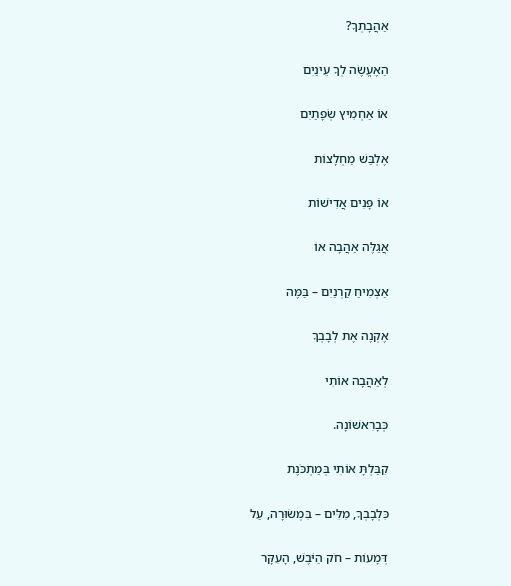אַהֲבָתְךָ?

הַאֶעֱשֶׂה לְךָ עֵינַיִם

אוֹ אַחְמִיץ שְׂפָתַיִם

אֶלְבַּשׁ מַחְלָצוֹת

אוֹ פָּנִים אֲדִישׁוֹת

אֲגַלֶּה אַהֲבָה אוֹ

אַצְמִיחַ קַרְנַיִם – בַּמֶּה

אֶקְנֶה אֶת לְבָבְךָ

לְאַהֲבָה אוֹתִי

כְּבָרִאשׁוֹנָה.

קִבַּלְתָּ אוֹתִי בְּמַתְכֹּנֶת

כִּלְבָבְךָ, מִלִּים – בִּמְשׂוּרָה, עַל

דְּמָעוֹת – חֹק הַיֹּבֶשׁ, הָעִקָּר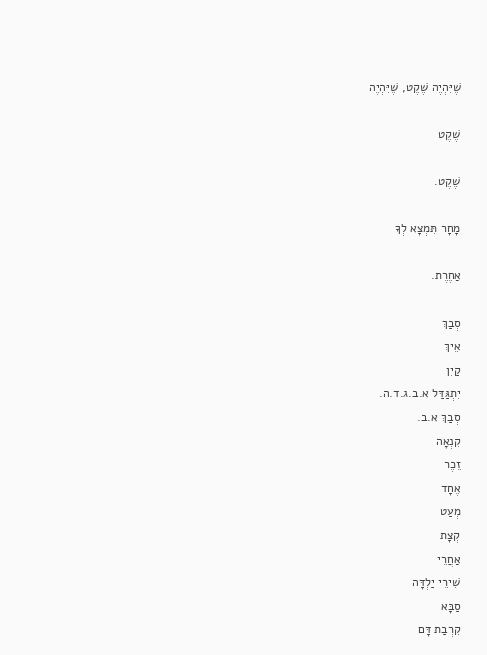שֶׁיִּהְיֶה שֶׁקֶט, שֶׁיִּהְיֶה

שֶׁקֶט

שֶׁקֶט.

מָחָר תִּמְצָא לְךָ

אַחֶרֶת.

סְבַךְ
אֵיךְ
קַיִן
יִתְגַּדַּל א.ב.ג.ד.ה.
סְבַךְ א.ב.
קִנְאָה
זֵכֶר
אֶחָד
מְעַט
קְצָת
אַחֲרֵי
שִׁירֵי יַלְדָּה
סַבָּא
קִרְבַת דָּם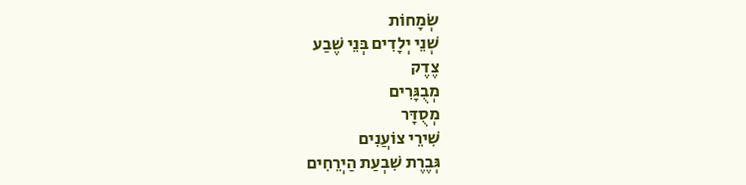שְׂמָחוֹת
שְׁנֵי יְלָדִים בְּנֵי שֶׁבַע
צֶדֶק
מְבֻגָּרִים
מְסֻדָּר
שִׁירֵי צוֹעֲנִים
גְּבֶרֶת שִׁבְעַת הַיְרֵחִים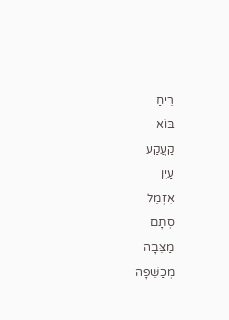רֵיחַ
בּוֹא
קַעֲקַע
עַיִן
אִזְמֵל
סְתָם
מַצֵּבָה
מְכַשֵּׁפָה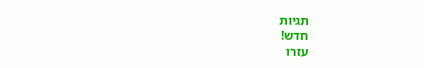תגיות
חדש!
עזרו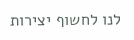לנו לחשוף יצירות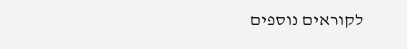לקוראים נוספים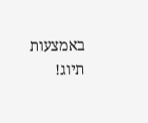באמצעות תיוג!